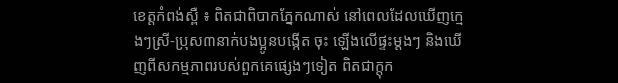ខេត្តកំពង់ស្ពឺ ៖ ពិតជាពិបាកភ្នែកណាស់ នៅពេលដែលឃើញក្មេងៗស្រី-ប្រុស៣នាក់បងប្អូនបង្កើត ចុះ ឡើងលើផ្ទះម្តងៗ និងឃើញពីសកម្មភាពរបស់ពួកគេផ្សេងៗទៀត ពិតជាក្តុក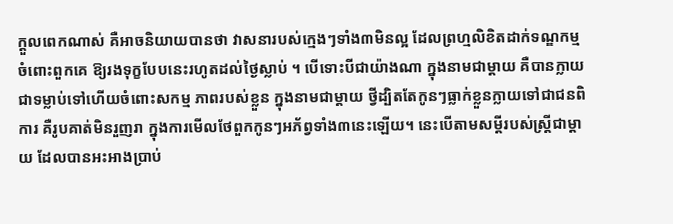ក្តួលពេកណាស់ គឺអាចនិយាយបានថា វាសនារបស់ក្មេងៗទាំង៣មិនល្អ ដែលព្រហ្មលិខិតដាក់ទណ្ឌកម្មចំពោះពួកគេ ឱ្យរងទុក្ខបែបនេះរហូតដល់ថ្ងៃស្លាប់ ។ បើទោះបីជាយ៉ាងណា ក្នុងនាមជាម្តាយ គឺបានក្លាយជាទម្លាប់ទៅហើយចំពោះសកម្ម ភាពរបស់ខ្លួន ក្នុងនាមជាម្តាយ ថ្វីដ្បិតតែកូនៗធ្លាក់ខ្លួនក្លាយទៅជាជនពិការ គឺរូបគាត់មិនរួញរា ក្នុងការមើលថែពួកកូនៗអភ័ព្វទាំង៣នេះឡើយ។ នេះបើតាមសម្តីរបស់ស្ត្រីជាម្តាយ ដែលបានអះអាងប្រាប់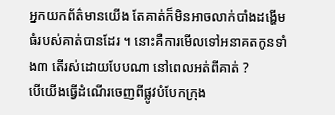អ្នកយកព័ត៌មានយើង តែគាត់ក៏មិនអាចលាក់បាំងដង្ហើមធំរបស់គាត់បានដែរ ។ នោះគឺការមើលទៅអនាគតកូនទាំង៣ តើរស់ដោយបែបណា នៅពេលអត់ពីគាត់ ?
បើយើងធ្វើដំណើរចេញពីផ្លូវបំបែកក្រុង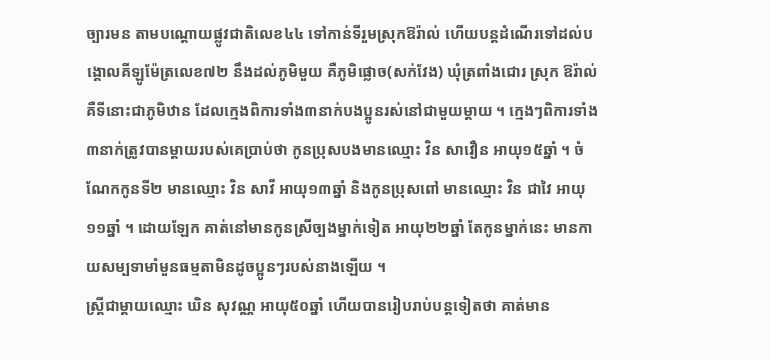ច្បារមន តាមបណ្តោយផ្លូវជាតិលេខ៤៤ ទៅកាន់ទីរួមស្រុកឱរ៉ាល់ ហើយបន្តដំណើរទៅដល់បង្គោលគីឡូម៉ែត្រលេខ៧២ នឹងដល់ភូមិមួយ គឺភូមិផ្លោច(សក់វែង) ឃុំត្រពាំងជោរ ស្រុក ឱរ៉ាល់ គឺទីនោះជាភូមិឋាន ដែលក្មេងពិការទាំង៣នាក់បងប្អូនរស់នៅជាមួយម្តាយ ។ ក្មេងៗពិការទាំង៣នាក់ត្រូវបានម្តាយរបស់គេប្រាប់ថា កូនប្រុសបងមានឈ្មោះ វិន សាវឿន អាយុ១៥ឆ្នាំ ។ ចំណែកកូនទី២ មានឈ្មោះ វិន សាវី អាយុ១៣ឆ្នាំ និងកូនប្រុសពៅ មានឈ្មោះ វិន ជាវៃ អាយុ១១ឆ្នាំ ។ ដោយឡែក គាត់នៅមានកូនស្រីច្បងម្នាក់ទៀត អាយុ២២ឆ្នាំ តែកូនម្នាក់នេះ មានកាយសម្បទាមាំមួនធម្មតាមិនដូចប្អូនៗរបស់នាងឡើយ ។
ស្ត្រីជាម្តាយឈ្មោះ ឃិន សុវណ្ណ អាយុ៥០ឆ្នាំ ហើយបានរៀបរាប់បន្តទៀតថា គាត់មាន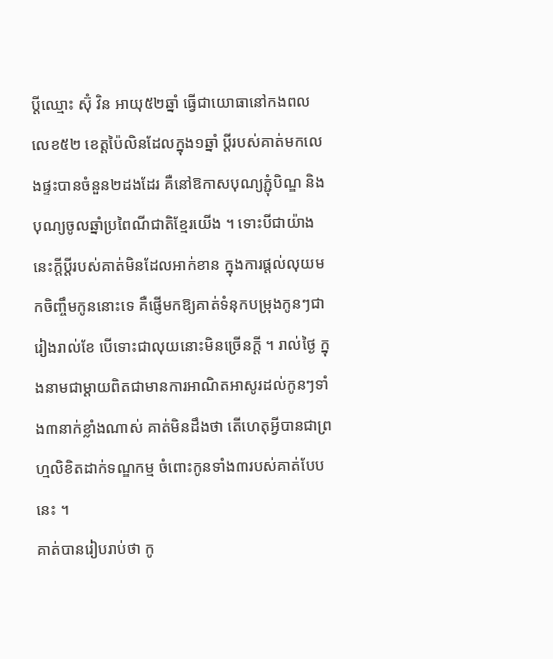ប្តីឈ្មោះ ស៊ុំ វិន អាយុ៥២ឆ្នាំ ធ្វើជាយោធានៅកងពលលេខ៥២ ខេត្តប៉ៃលិនដែលក្នុង១ឆ្នាំ ប្តីរបស់គាត់មកលេងផ្ទះបានចំនួន២ដងដែរ គឺនៅឱកាសបុណ្យភ្ជុំបិណ្ឌ និងបុណ្យចូលឆ្នាំប្រពៃណីជាតិខ្មែរយើង ។ ទោះបីជាយ៉ាងនេះក្តីប្តីរបស់គាត់មិនដែលអាក់ខាន ក្នុងការផ្តល់លុយមកចិញ្ចឹមកូននោះទេ គឺផ្ញើមកឱ្យគាត់ទំនុកបម្រុងកូនៗជារៀងរាល់ខែ បើទោះជាលុយនោះមិនច្រើនក្តី ។ រាល់ថ្ងៃ ក្នុងនាមជាម្តាយពិតជាមានការអាណិតអាសូរដល់កូនៗទាំង៣នាក់ខ្លាំងណាស់ គាត់មិនដឹងថា តើហេតុអ្វីបានជាព្រហ្មលិខិតដាក់ទណ្ឌកម្ម ចំពោះកូនទាំង៣របស់គាត់បែបនេះ ។
គាត់បានរៀបរាប់ថា កូ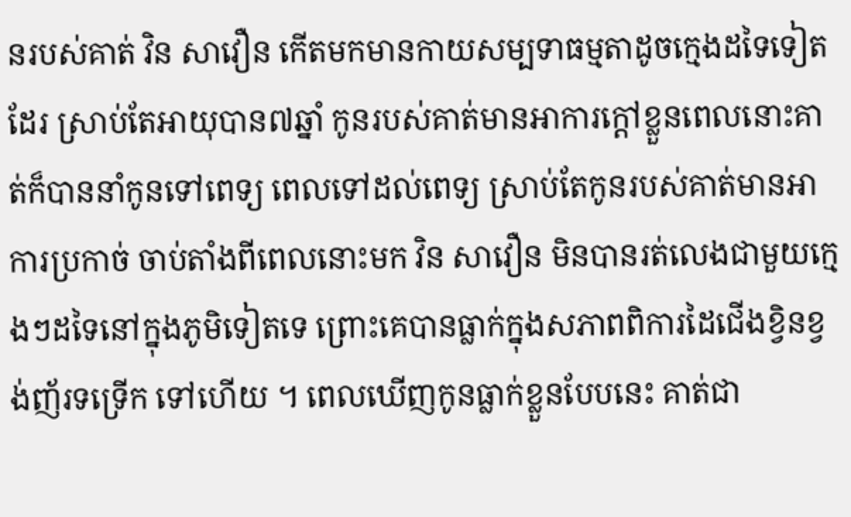នរបស់គាត់ វិន សាវឿន កើតមកមានកាយសម្បទាធម្មតាដូចក្មេងដទៃទៀតដែរ ស្រាប់តែអាយុបាន៧ឆ្នាំ កូនរបស់គាត់មានអាការក្តៅខ្លួនពេលនោះគាត់ក៏បាននាំកូនទៅពេទ្យ ពេលទៅដល់ពេទ្យ ស្រាប់តែកូនរបស់គាត់មានអាការប្រកាច់ ចាប់តាំងពីពេលនោះមក វិន សាវឿន មិនបានរត់លេងជាមួយក្មេងៗដទៃនៅក្នុងភូមិទៀតទេ ព្រោះគេបានធ្លាក់ក្នុងសភាពពិការដៃជើងខ្វិនខ្វង់ញ័រទទ្រើក ទៅហើយ ។ ពេលឃើញកូនធ្លាក់ខ្លួនបែបនេះ គាត់ជា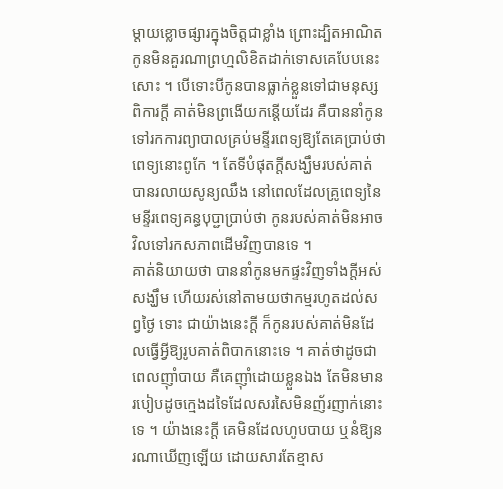ម្តាយខ្លោចផ្សារក្នុងចិត្តជាខ្លាំង ព្រោះដ្បិតអាណិតកូនមិនគួរណាព្រហ្មលិខិតដាក់ទោសគេបែបនេះសោះ ។ បើទោះបីកូនបានធ្លាក់ខ្លួនទៅជាមនុស្សពិការក្តី គាត់មិនព្រងើយកន្តើយដែរ គឺបាននាំកូនទៅរកការព្យាបាលគ្រប់មន្ទីរពេទ្យឱ្យតែគេប្រាប់ថា ពេទ្យនោះពូកែ ។ តែទីបំផុតក្តីសង្ឃឹមរបស់គាត់បានរលាយសូន្យឈឹង នៅពេលដែលគ្រូពេទ្យនៃមន្ទីរពេទ្យគន្ធបុប្ជាប្រាប់ថា កូនរបស់គាត់មិនអាចវិលទៅរកសភាពដើមវិញបានទេ ។
គាត់និយាយថា បាននាំកូនមកផ្ទះវិញទាំងក្តីអស់សង្ឃឹម ហើយរស់នៅតាមយថាកម្មរហូតដល់សព្វថ្ងៃ ទោះ ជាយ៉ាងនេះក្តី ក៏កូនរបស់គាត់មិនដែលធ្វើអ្វីឱ្យរូបគាត់ពិបាកនោះទេ ។ គាត់ថាដូចជាពេលញ៉ាំបាយ គឺគេញ៉ាំដោយខ្លួនឯង តែមិនមានរបៀបដូចក្មេងដទៃដែលសរសៃមិនញ័រញាក់នោះទេ ។ យ៉ាងនេះក្តី គេមិនដែលហូបបាយ ឬនំឱ្យនរណាឃើញឡើយ ដោយសារតែខ្មាស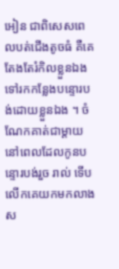អៀន ជាពិសេសពេលបត់ជើងតូចធំ គឺគេតែងតែរំកិលខ្លួនឯងទៅរកកន្លែងបន្ទោរបង់ដោយខ្លួនឯង ។ ចំណែកគាត់ជាម្តាយនៅពេលដែលកូនបន្ទោរបង់រួច រាល់ ទើបលើកគេយកមកលាងស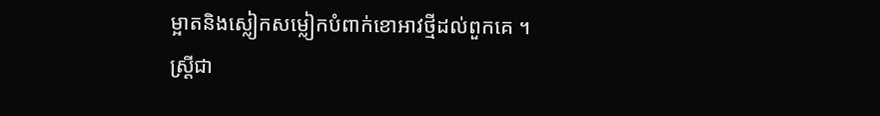ម្អាតនិងស្លៀកសម្លៀកបំពាក់ខោអាវថ្មីដល់ពួកគេ ។
ស្ត្រីជា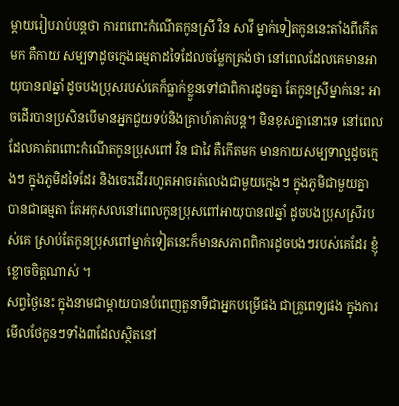ម្តាយរៀបរាប់បន្តថា ការពពោះកំណើតកូនស្រី វិន សាវី ម្នាក់ទៀតកូននេះតាំងពីកើតមក គឺកាយ សម្បទាដូចក្មេងធម្មតាដទៃដែលចម្លែកត្រង់ថា នៅពេលដែលគេមានអាយុបាន៧ឆ្នាំ ដូចបងប្រុសរបស់គេក៏ធ្លាក់ខ្លួនទៅជាពិការដូចគ្នា តែកូនស្រីម្នាក់នេះ អាចដើរបានប្រសិនបើមានអ្នកជួយទប់និងគ្រាហ៍គាត់បន្ត។ មិនខុសគ្នានោះទេ នៅពេលដែលគាត់ពពោះកំណើតកូនប្រុសពៅ វិន ជាវៃ គឺកើតមក មានកាយសម្បទាល្អដូចក្មេងៗ ក្នុងភូមិដទៃដែរ និងចេះដើររហូតអាចរត់លេងជាមួយក្មេងៗ ក្នុងភូមិជាមួយគ្នា បានជាធម្មតា តែអកុសលនៅពេលកូនប្រុសពៅអាយុបាន៧ឆ្នាំ ដូចបងប្រុសស្រីរបស់គេ ស្រាប់តែកូនប្រុសពៅម្នាក់ទៀតនេះក៏មានសភាពពិការដូចបងៗរបស់គេដែរ ខ្ញុំខ្លោចចិត្តណាស់ ។
សព្វថ្ងៃនេះ ក្នុងនាមជាម្តាយបានបំពេញតួនាទីជាអ្នកបម្រើផង ជាគ្រូពេទ្យផង ក្នុងការមើលថែកូនៗទាំង៣ដែលស្ថិតនៅ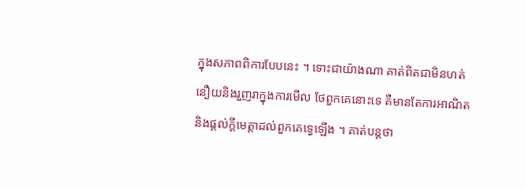ក្នុងសភាពពិការបែបនេះ ។ ទោះជាយ៉ាងណា គាត់ពិតជាមិនហត់នឿយនិងរួញរាក្នុងការមើល ថែពួកគេនោះទេ គឺមានតែការអាណិត និងផ្តល់ក្តីមេត្តាដល់ពួកគេទ្វេឡើង ។ គាត់បន្តថា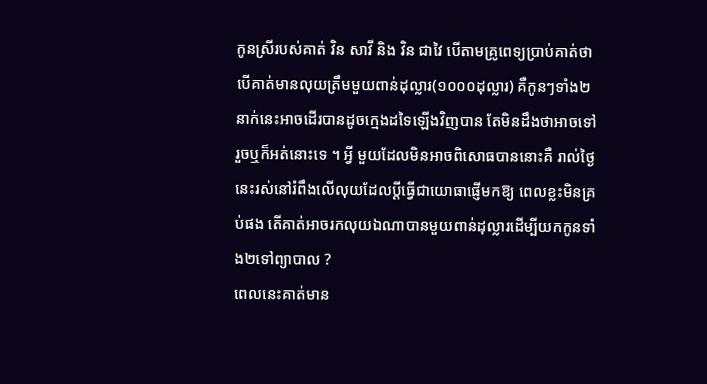កូនស្រីរបស់គាត់ វិន សាវី និង វិន ជាវៃ បើតាមគ្រូពេទ្យប្រាប់គាត់ថា បើគាត់មានលុយត្រឹមមួយពាន់ដុល្លារ(១០០០ដុល្លារ) គឺកូនៗទាំង២នាក់នេះអាចដើរបានដូចក្មេងដទៃឡើងវិញបាន តែមិនដឹងថាអាចទៅរួចឬក៏អត់នោះទេ ។ អ្វី មួយដែលមិនអាចពិសោធបាននោះគឺ រាល់ថ្ងៃនេះរស់នៅរំពឹងលើលុយដែលប្តីធ្វើជាយោធាផ្ញើមកឱ្យ ពេលខ្លះមិនគ្រប់ផង តើគាត់អាចរកលុយឯណាបានមួយពាន់ដុល្លារដើម្បីយកកូនទាំង២ទៅព្យាបាល ?
ពេលនេះគាត់មាន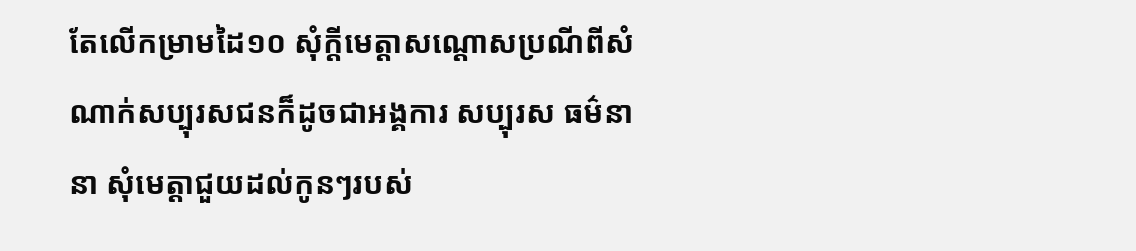តែលើកម្រាមដៃ១០ សុំក្តីមេត្តាសណ្តោសប្រណីពីសំណាក់សប្បុរសជនក៏ដូចជាអង្គការ សប្បុរស ធម៌នានា សុំមេត្តាជួយដល់កូនៗរបស់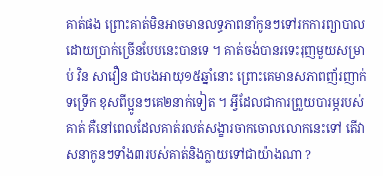គាត់ផង ព្រោះគាត់មិនអាចមានលទ្ធភាពនាំកូនៗទៅរកការព្យាបាលដោយប្រាក់ច្រើនបែបនេះបានទេ ។ គាត់ចង់បានរទេះរុញមួយសម្រាប់ វិន សាវឿន ជាបងអាយុ១៥ឆ្នាំនោះ ព្រោះគេមានសភាពញ័រញាក់ទទ្រើក ខុសពីប្អូនៗគេ២នាក់ទៀត ។ អ្វីដែលជាការព្រួយបារម្ភរបស់គាត់ គឺនៅពេលដែលគាត់រលត់សង្ខារចាកចោលលោកនេះទៅ តើវាសនាកូនៗទាំង៣របស់គាត់និងក្លាយទៅជាយ៉ាងណា ?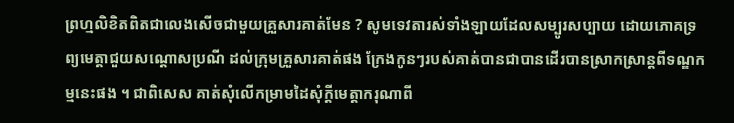ព្រហ្មលិខិតពិតជាលេងសើចជាមួយគ្រួសារគាត់មែន ? សូមទេវតារស់ទាំងឡាយដែលសម្បូរសប្បាយ ដោយភោគទ្រព្យមេត្តាជួយសណ្តោសប្រណី ដល់ក្រុមគ្រួសារគាត់ផង ក្រែងកូនៗរបស់គាត់បានជាបានដើរបានស្រាកស្រាន្តពីទណ្ឌកម្មនេះផង ។ ជាពិសេស គាត់សុំលើកម្រាមដៃសុំក្តីមេត្តាករុណាពី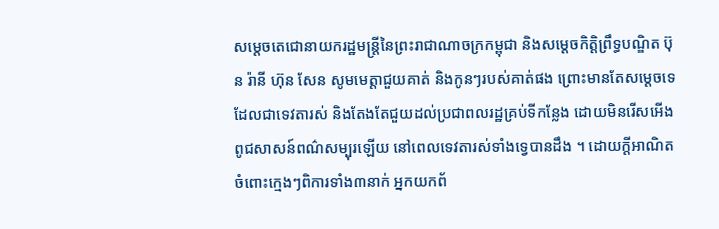សម្តេចតេជោនាយករដ្ឋមន្ត្រីនៃព្រះរាជាណាចក្រកម្ពុជា និងសម្តេចកិត្តិព្រឹទ្ធបណ្ឌិត ប៊ុន រ៉ានី ហ៊ុន សែន សូមមេត្តាជួយគាត់ និងកូនៗរបស់គាត់ផង ព្រោះមានតែសម្តេចទេដែលជាទេវតារស់ និងតែងតែជួយដល់ប្រជាពលរដ្ឋគ្រប់ទីកន្លែង ដោយមិនរើសអើងពូជសាសន៍ពណ៌សម្បុរឡើយ នៅពេលទេវតារស់ទាំងទ្វេបានដឹង ។ ដោយក្តីអាណិតចំពោះក្មេងៗពិការទាំង៣នាក់ អ្នកយកព័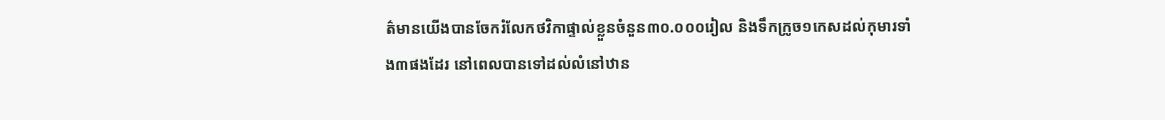ត៌មានយើងបានចែករំលែកថវិកាផ្ទាល់ខ្លួនចំនួន៣០.០០០រៀល និងទឹកក្រូច១កេសដល់កុមារទាំង៣ផងដែរ នៅពេលបានទៅដល់លំនៅឋាន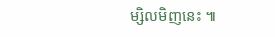ម្សិលមិញនេះ ៕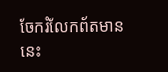ចែករំលែកព័តមាននេះ